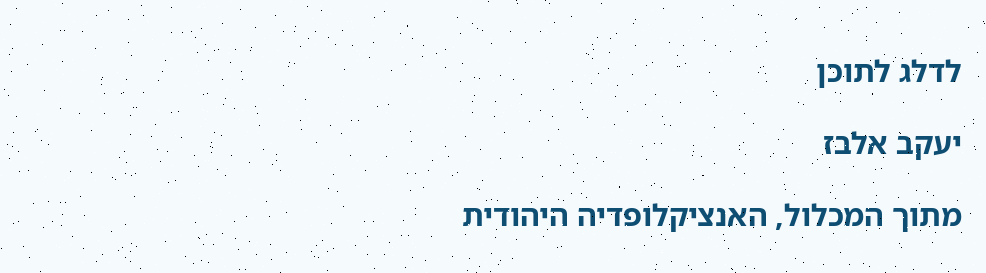לדלג לתוכן

יעקב אלבז

מתוך המכלול, האנציקלופדיה היהודית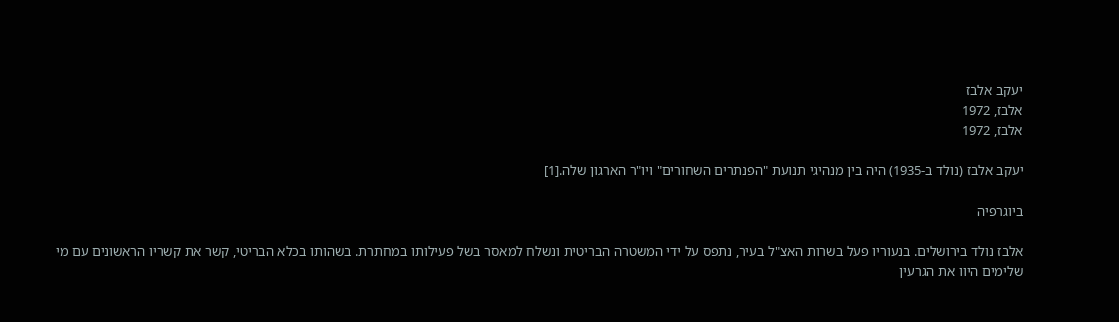יעקב אלבז
אלבז, 1972
אלבז, 1972

יעקב אלבז (נולד ב-1935) היה בין מנהיגי תנועת "הפנתרים השחורים" ויו"ר הארגון שלה.[1]

ביוגרפיה

אלבז נולד בירושלים. בנעוריו פעל בשרות האצ"ל בעיר, נתפס על ידי המשטרה הבריטית ונשלח למאסר בשל פעילותו במחתרת. בשהותו בכלא הבריטי, קשר את קשריו הראשונים עם מי שלימים היוו את הגרעין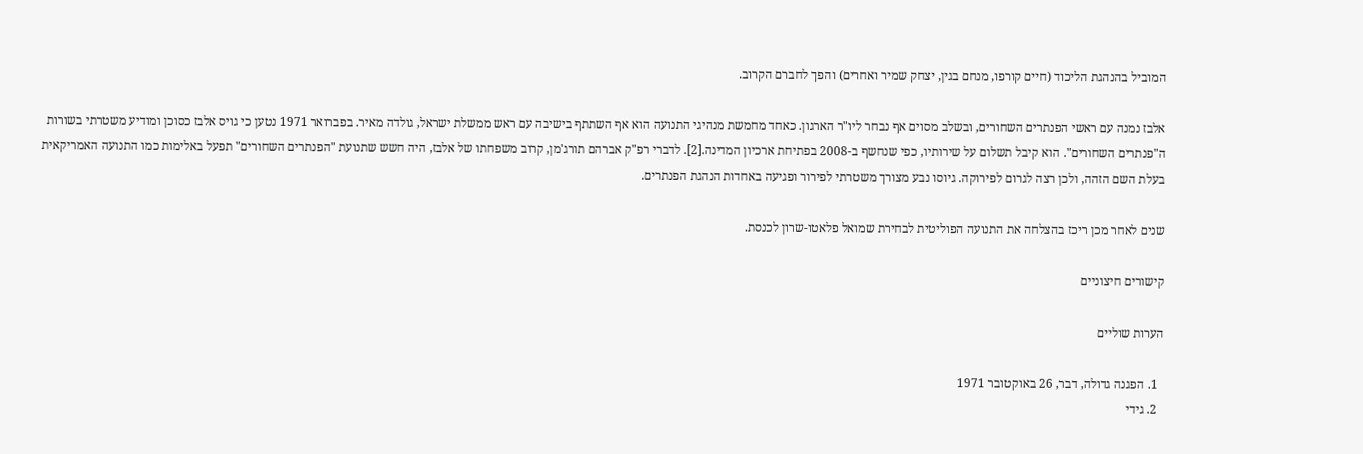המוביל בהנהגת הליכוד (חיים קורפו, מנחם בגין, יצחק שמיר ואחרים) והפך לחברם הקרוב.

אלבז נמנה עם ראשי הפנתרים השחורים, ובשלב מסוים אף נבחר ליו"ר הארגון. כאחד מחמשת מנהיגי התנועה הוא אף השתתף בישיבה עם ראש ממשלת ישראל, גולדה מאיר. בפברואר 1971 נטען כי גויס אלבז כסוכן ומודיע משטרתי בשורות ה"פנתרים השחורים". הוא קיבל תשלום על שירותיו, כפי שנחשף ב-2008 בפתיחת ארכיון המדינה.[2]. לדברי רפ"ק אברהם תורג'מן, קרוב משפחתו של אלבז, היה חשש שתנועת "הפנתרים השחורים" תפעל באלימות כמו התנועה האמריקאית בעלת השם הזהה, ולכן רצה לגרום לפירוקה. גיוסו נבע מצורך משטרתי לפירור ופגיעה באחדות הנהגת הפנתרים.

שנים לאחר מכן ריכז בהצלחה את התנועה הפוליטית לבחירת שמואל פלאטו-שרון לכנסת.

קישורים חיצוניים

הערות שוליים

  1. הפגנה גדולה, דבר, 26 באוקטובר 1971
  2. גידי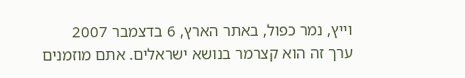וייץ, נמר כפול, באתר הארץ, 6 בדצמבר 2007
ערך זה הוא קצרמר בנושא ישראלים. אתם מוזמנים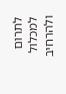לתרום למכלול ולהרחיב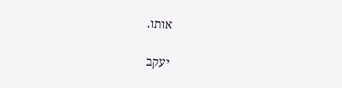אותו.

יעקב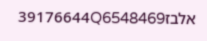אלבז39176644Q6548469